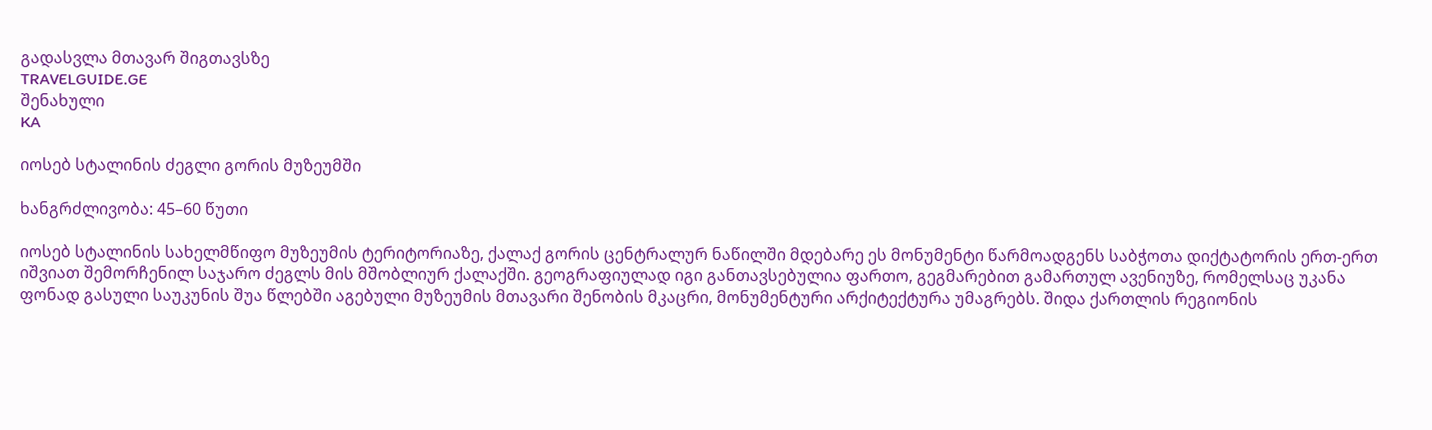გადასვლა მთავარ შიგთავსზე
TRAVELGUIDE.GE
შენახული
KA

იოსებ სტალინის ძეგლი გორის მუზეუმში

ხანგრძლივობა: 45–60 წუთი

იოსებ სტალინის სახელმწიფო მუზეუმის ტერიტორიაზე, ქალაქ გორის ცენტრალურ ნაწილში მდებარე ეს მონუმენტი წარმოადგენს საბჭოთა დიქტატორის ერთ-ერთ იშვიათ შემორჩენილ საჯარო ძეგლს მის მშობლიურ ქალაქში. გეოგრაფიულად იგი განთავსებულია ფართო, გეგმარებით გამართულ ავენიუზე, რომელსაც უკანა ფონად გასული საუკუნის შუა წლებში აგებული მუზეუმის მთავარი შენობის მკაცრი, მონუმენტური არქიტექტურა უმაგრებს. შიდა ქართლის რეგიონის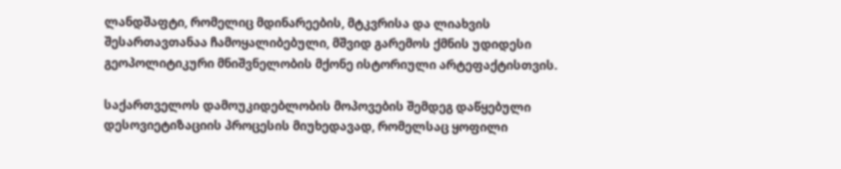ლანდშაფტი, რომელიც მდინარეების, მტკვრისა და ლიახვის შესართავთანაა ჩამოყალიბებული, მშვიდ გარემოს ქმნის უდიდესი გეოპოლიტიკური მნიშვნელობის მქონე ისტორიული არტეფაქტისთვის.

საქართველოს დამოუკიდებლობის მოპოვების შემდეგ დაწყებული დესოვიეტიზაციის პროცესის მიუხედავად, რომელსაც ყოფილი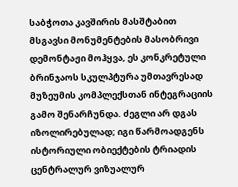საბჭოთა კავშირის მასშტაბით მსგავსი მონუმენტების მასობრივი დემონტაჟი მოჰყვა, ეს კონკრეტული ბრინჯაოს სკულპტურა უმთავრესად მუზეუმის კომპლექსთან ინტეგრაციის გამო შენარჩუნდა. ძეგლი არ დგას იზოლირებულად; იგი წარმოადგენს ისტორიული ობიექტების ტრიადის ცენტრალურ ვიზუალურ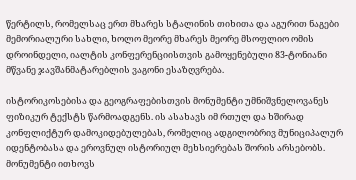წერტილს, რომელსაც ერთ მხარეს სტალინის თიხითა და აგურით ნაგები მემორიალური სახლი, ხოლო მეორე მხარეს მეორე მსოფლიო ომის დროინდელი, იალტის კონფერენციისთვის გამოყენებული 83-ტონიანი მწვანე ჯავშანმატარებლის ვაგონი ესაზღვრება.

ისტორიკოსებისა და გეოგრაფებისთვის მონუმენტი უმნიშვნელოვანეს ფიზიკურ ტექსტს წარმოადგენს. ის ასახავს იმ რთულ და ხშირად კონფლიქტურ დამოკიდებულებას, რომელიც ადგილობრივ მუნიციპალურ იდენტობასა და ეროვნულ ისტორიულ მეხსიერებას შორის არსებობს. მონუმენტი ითხოვს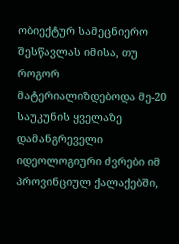ობიექტურ სამეცნიერო შესწავლას იმისა, თუ როგორ მატერიალიზდებოდა მე-20 საუკუნის ყველაზე დამანგრეველი იდეოლოგიური ძვრები იმ პროვინციულ ქალაქებში,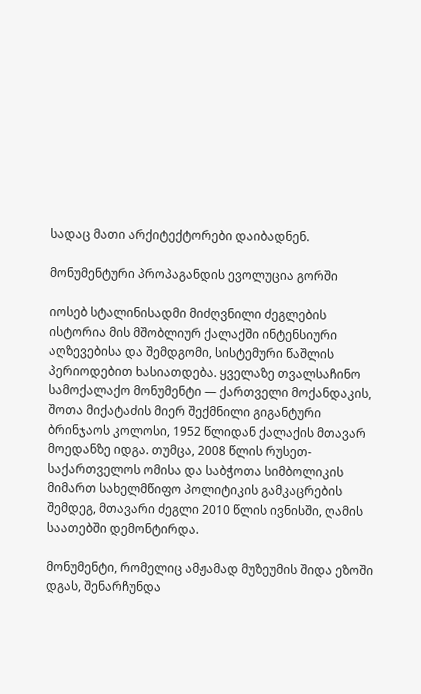სადაც მათი არქიტექტორები დაიბადნენ.

მონუმენტური პროპაგანდის ევოლუცია გორში

იოსებ სტალინისადმი მიძღვნილი ძეგლების ისტორია მის მშობლიურ ქალაქში ინტენსიური აღზევებისა და შემდგომი, სისტემური წაშლის პერიოდებით ხასიათდება. ყველაზე თვალსაჩინო სამოქალაქო მონუმენტი — ქართველი მოქანდაკის, შოთა მიქატაძის მიერ შექმნილი გიგანტური ბრინჯაოს კოლოსი, 1952 წლიდან ქალაქის მთავარ მოედანზე იდგა. თუმცა, 2008 წლის რუსეთ-საქართველოს ომისა და საბჭოთა სიმბოლიკის მიმართ სახელმწიფო პოლიტიკის გამკაცრების შემდეგ, მთავარი ძეგლი 2010 წლის ივნისში, ღამის საათებში დემონტირდა.

მონუმენტი, რომელიც ამჟამად მუზეუმის შიდა ეზოში დგას, შენარჩუნდა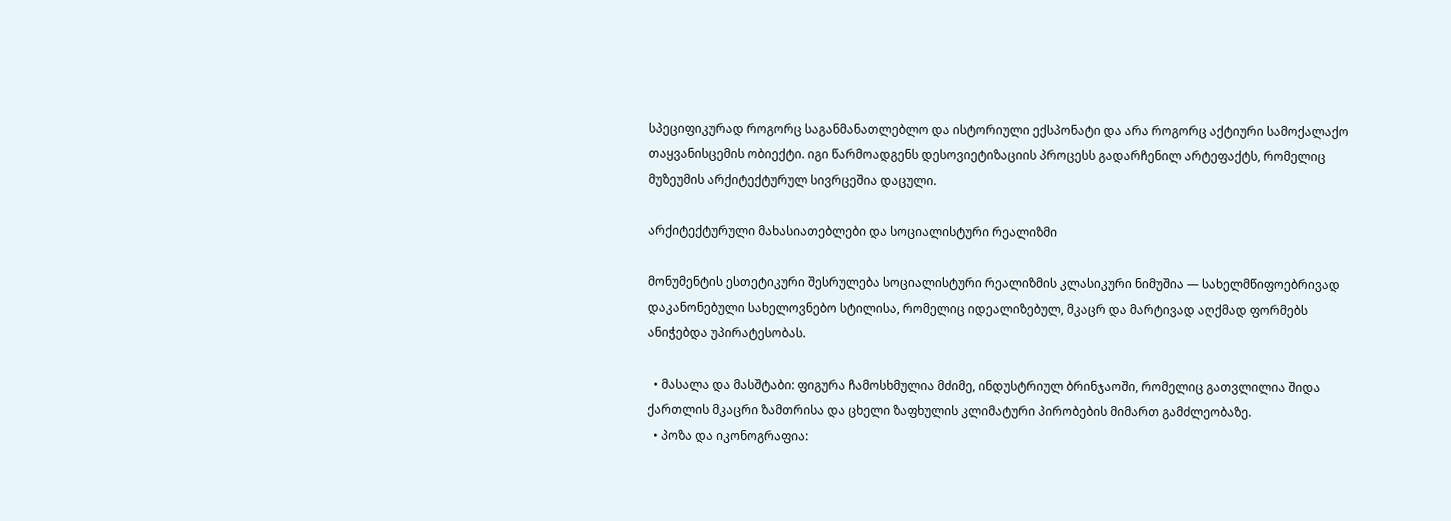სპეციფიკურად როგორც საგანმანათლებლო და ისტორიული ექსპონატი და არა როგორც აქტიური სამოქალაქო თაყვანისცემის ობიექტი. იგი წარმოადგენს დესოვიეტიზაციის პროცესს გადარჩენილ არტეფაქტს, რომელიც მუზეუმის არქიტექტურულ სივრცეშია დაცული.

არქიტექტურული მახასიათებლები და სოციალისტური რეალიზმი

მონუმენტის ესთეტიკური შესრულება სოციალისტური რეალიზმის კლასიკური ნიმუშია — სახელმწიფოებრივად დაკანონებული სახელოვნებო სტილისა, რომელიც იდეალიზებულ, მკაცრ და მარტივად აღქმად ფორმებს ანიჭებდა უპირატესობას.

  • მასალა და მასშტაბი: ფიგურა ჩამოსხმულია მძიმე, ინდუსტრიულ ბრინჯაოში, რომელიც გათვლილია შიდა ქართლის მკაცრი ზამთრისა და ცხელი ზაფხულის კლიმატური პირობების მიმართ გამძლეობაზე.
  • პოზა და იკონოგრაფია: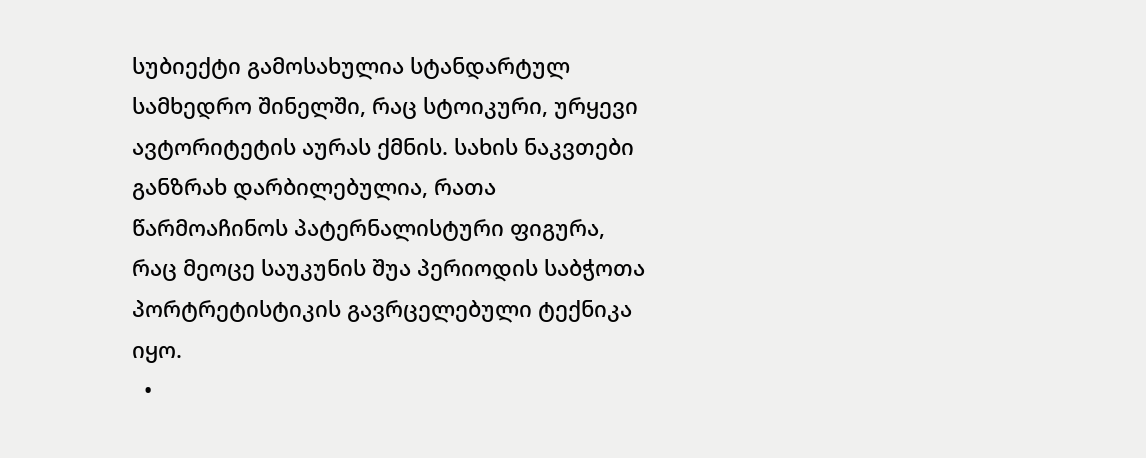სუბიექტი გამოსახულია სტანდარტულ სამხედრო შინელში, რაც სტოიკური, ურყევი ავტორიტეტის აურას ქმნის. სახის ნაკვთები განზრახ დარბილებულია, რათა წარმოაჩინოს პატერნალისტური ფიგურა, რაც მეოცე საუკუნის შუა პერიოდის საბჭოთა პორტრეტისტიკის გავრცელებული ტექნიკა იყო.
  •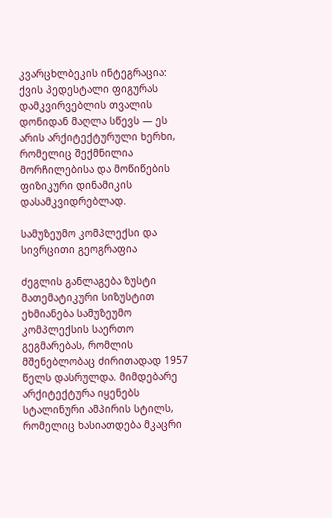კვარცხლბეკის ინტეგრაცია: ქვის პედესტალი ფიგურას დამკვირვებლის თვალის დონიდან მაღლა სწევს — ეს არის არქიტექტურული ხერხი, რომელიც შექმნილია მორჩილებისა და მოწიწების ფიზიკური დინამიკის დასამკვიდრებლად.

სამუზეუმო კომპლექსი და სივრცითი გეოგრაფია

ძეგლის განლაგება ზუსტი მათემატიკური სიზუსტით ეხმიანება სამუზეუმო კომპლექსის საერთო გეგმარებას, რომლის მშენებლობაც ძირითადად 1957 წელს დასრულდა. მიმდებარე არქიტექტურა იყენებს სტალინური ამპირის სტილს, რომელიც ხასიათდება მკაცრი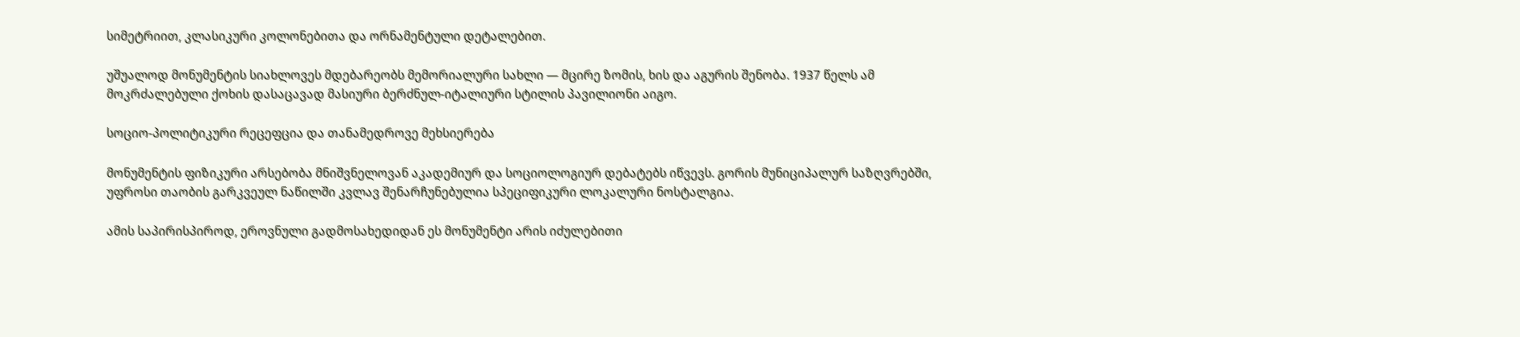სიმეტრიით, კლასიკური კოლონებითა და ორნამენტული დეტალებით.

უშუალოდ მონუმენტის სიახლოვეს მდებარეობს მემორიალური სახლი — მცირე ზომის, ხის და აგურის შენობა. 1937 წელს ამ მოკრძალებული ქოხის დასაცავად მასიური ბერძნულ-იტალიური სტილის პავილიონი აიგო.

სოციო-პოლიტიკური რეცეფცია და თანამედროვე მეხსიერება

მონუმენტის ფიზიკური არსებობა მნიშვნელოვან აკადემიურ და სოციოლოგიურ დებატებს იწვევს. გორის მუნიციპალურ საზღვრებში, უფროსი თაობის გარკვეულ ნაწილში კვლავ შენარჩუნებულია სპეციფიკური ლოკალური ნოსტალგია.

ამის საპირისპიროდ, ეროვნული გადმოსახედიდან ეს მონუმენტი არის იძულებითი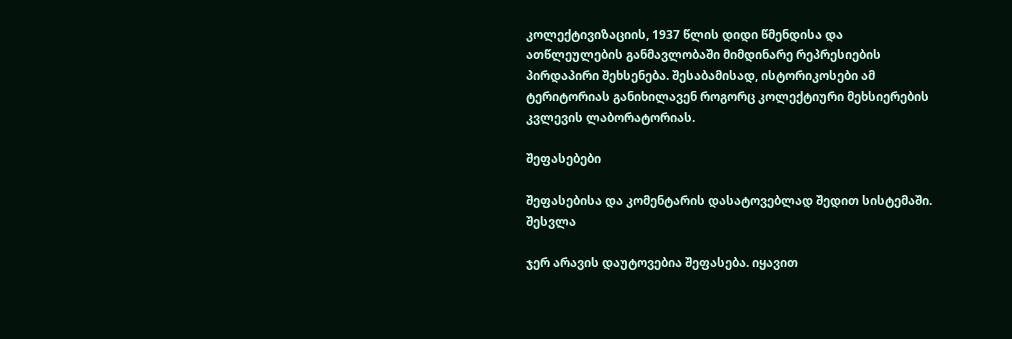კოლექტივიზაციის, 1937 წლის დიდი წმენდისა და ათწლეულების განმავლობაში მიმდინარე რეპრესიების პირდაპირი შეხსენება. შესაბამისად, ისტორიკოსები ამ ტერიტორიას განიხილავენ როგორც კოლექტიური მეხსიერების კვლევის ლაბორატორიას.

შეფასებები

შეფასებისა და კომენტარის დასატოვებლად შედით სისტემაში. შესვლა

ჯერ არავის დაუტოვებია შეფასება. იყავით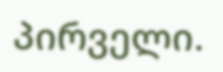პირველი.